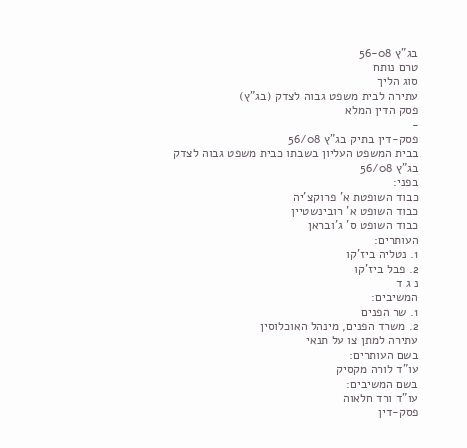בג"ץ 56-08
טרם נותח
סוג הליך
עתירה לבית משפט גבוה לצדק (בג"ץ)
פסק הדין המלא
-
פסק-דין בתיק בג"ץ 56/08
בבית המשפט העליון בשבתו כבית משפט גבוה לצדק
בג"ץ 56/08
בפני:
כבוד השופטת א' פרוקצ'יה
כבוד השופט א' רובינשטיין
כבוד השופט ס' ג'ובראן
העותרים:
1. נטליה ביז'קו
2. פבל ביז'קו
נ ג ד
המשיבים:
1. שר הפנים
2. משרד הפנים, מינהל האוכלוסין
עתירה למתן צו על תנאי
בשם העותרים:
עו"ד לורה מקסיק
בשם המשיבים:
עו"ד ורד חלאוה
פסק-דין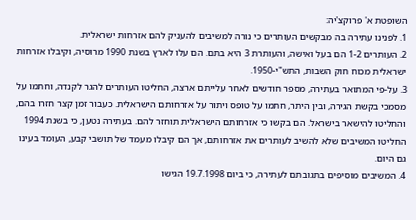השופטת א' פרוקצ'יה:
1. לפנינו עתירה בה מבקשים העותרים כי נורה למשיבים להעניק להם אזרחות ישראלית.
2. העותרים 1-2 הם בעל ואישה, והעותרת 3 היא בתם. הם עלו לארץ בשנת 1990 מרוסיה, וקיבלו אזרחות ישראלית מכוח חוק השבות, התש"י-1950.
3. על-פי המתואר בעתירה, מספר חודשים לאחר עלייתם ארצה, החליטו העותרים להגר לקנדה, וחתמו על מסמכי בקשת הגירה, ובין היתר, חתמו על טופס ויתור על אזרחותם הישראלית. כעבור זמן קצר חזרו בהם, והחליטו להישאר בישראל. הם בקשו כי אזרחותם הישראלית תוחזר להם. בעתירה נטען, כי בשנת 1994 החליטו המשיבים שלא להשיב לעותרים את אזרחותם, אך הם קיבלו מעמד של תושבי קבע, העומד בעינו גם היום.
4. המשיבים מוסיפים בתגובתם לעתירה, כי ביום 19.7.1998 הגישו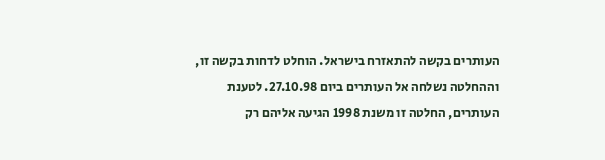העותרים בקשה להתאזרח בישראל. הוחלט לדחות בקשה זו, וההחלטה נשלחה אל העותרים ביום 27.10.98. לטענת העותרים, החלטה זו משנת 1998 הגיעה אליהם רק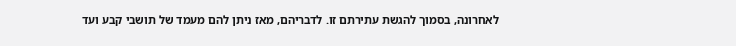לאחרונה, בסמוך להגשת עתירתם זו. לדבריהם, מאז ניתן להם מעמד של תושבי קבע ועד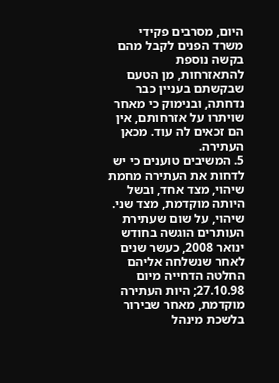היום, מסרבים פקידי משרד הפנים לקבל מהם בקשה נוספת להתאזרחות, מן הטעם שבקשתם בעניין כבר נדחתה, ובנימוק כי מאחר שויתרו על אזרחותם, אין הם זכאים לה עוד. מכאן העתירה.
5. המשיבים טוענים כי יש לדחות את העתירה מחמת שיהוי, מצד אחד, ובשל היותה מוקדמת, מצד שני. שיהוי, על שום שעתירת העותרים הוגשה בחודש ינואר 2008, כעשר שנים לאחר שנשלחה אליהם החלטה הדחייה מיום 27.10.98; היות העתירה מוקדמת, מאחר שבירור בלשכת מינהל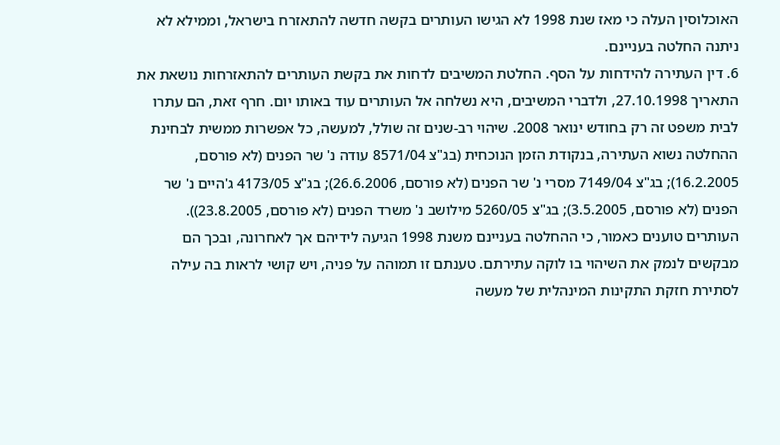האוכלוסין העלה כי מאז שנת 1998 לא הגישו העותרים בקשה חדשה להתאזרח בישראל, וממילא לא ניתנה החלטה בעניינם.
6. דין העתירה להידחות על הסף. החלטת המשיבים לדחות את בקשת העותרים להתאזרחות נושאת את התאריך 27.10.1998, ולדברי המשיבים, היא נשלחה אל העותרים עוד באותו יום. חרף זאת, הם עתרו לבית משפט זה רק בחודש ינואר 2008. שיהוי רב-שנים זה שולל, למעשה, כל אפשרות ממשית לבחינת ההחלטה נשוא העתירה, בנקודת הזמן הנוכחית (בג"צ 8571/04 עודה נ' שר הפנים (לא פורסם, 16.2.2005); בג"צ 7149/04 מסרי נ' שר הפנים (לא פורסם, 26.6.2006); בג"צ 4173/05 ג'היים נ' שר הפנים (לא פורסם, 3.5.2005); בג"צ 5260/05 מילושב נ' משרד הפנים (לא פורסם, 23.8.2005)). העותרים טוענים כאמור, כי ההחלטה בעניינם משנת 1998 הגיעה לידיהם אך לאחרונה, ובכך הם מבקשים לנמק את השיהוי בו לוקה עתירתם. טענתם זו תמוהה על פניה, ויש קושי לראות בה עילה לסתירת חזקת התקינות המינהלית של מעשה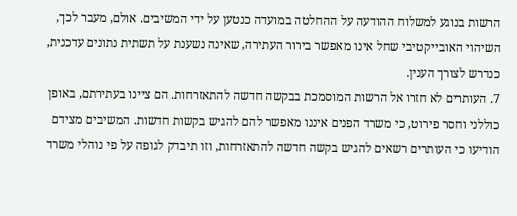הרשות בנוגע למשלוח ההודעה על ההחלטה במועדה כנטען על ידי המשיבים. אולם, מעבר לכך, השיהוי האובייקטיבי שחל אינו מאפשר בירור העתירה, שאינה נשענת על תשתית נתונים עדכנית, כנדרש לצורך הענין.
7. העותרים לא חזרו אל הרשות המוסמכת בבקשה חדשה להתאזרחות. הם ציינו בעתירתם, באופן כוללני וחסר פירוט, כי משרד הפנים איננו מאפשר להם להגיש בקשות חדשות. המשיבים מצידם הודיעו כי העותרים רשאים להגיש בקשה חדשה להתאזרחות, וזו תיבדק לגופה על פי נוהלי משרד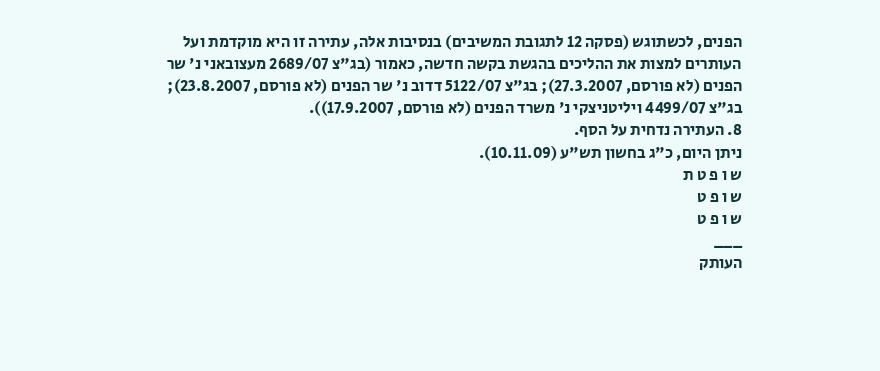הפנים, לכשתוגש (פסקה 12 לתגובת המשיבים) בנסיבות אלה, עתירה זו היא מוקדמת ועל העותרים למצות את ההליכים בהגשת בקשה חדשה, כאמור (בג"צ 2689/07 מעצובאני נ' שר הפנים (לא פורסם, 27.3.2007); בג"צ 5122/07 דדוב נ' שר הפנים (לא פורסם, 23.8.2007); בג"צ 4499/07 ויליטניצקי נ' משרד הפנים (לא פורסם, 17.9.2007)).
8. העתירה נדחית על הסף.
ניתן היום, כ"ג בחשון תש"ע (10.11.09).
ש ו פ ט ת
ש ו פ ט
ש ו פ ט
___
העותק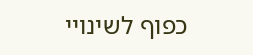כפוף לשינויי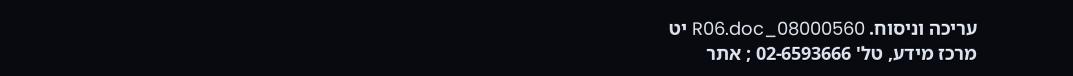עריכה וניסוח. 08000560_R06.doc יט
מרכז מידע, טל' 02-6593666 ; אתר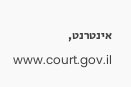אינטרנט, www.court.gov.il